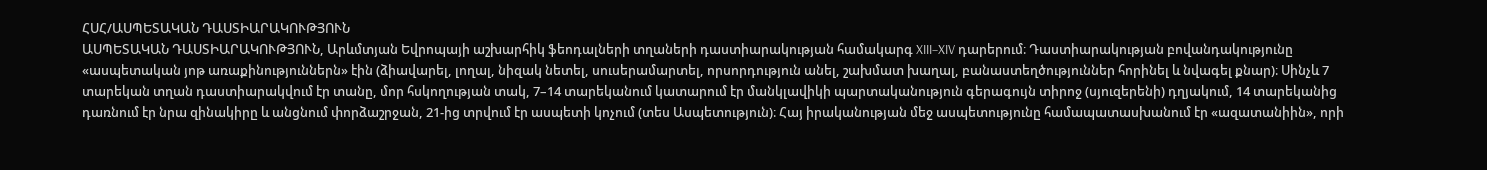ՀՍՀ/ԱՍՊԵՏԱԿԱՆ ԴԱՍՏԻԱՐԱԿՈՒԹՅՈՒՆ
ԱՍՊԵՏԱԿԱՆ ԴԱՍՏԻԱՐԱԿՈՒԹՅՈՒՆ, Արևմտյան Եվրոպայի աշխարհիկ ֆեոդալների տղաների դաստիարակության համակարգ XIII–XIV դարերում։ Դաստիարակության բովանդակությունը «ասպետական յոթ առաքինություններն» էին (ձիավարել, լողալ, նիզակ նետել, սուսերամարտել, որսորդություն անել, շախմատ խաղալ, բանաստեղծություններ հորինել և նվագել քնար)։ Սինչև 7 տարեկան տղան դաստիարակվում էր տանը, մոր հսկողության տակ, 7–14 տարեկանում կատարում էր մանկլավիկի պարտականություն գերագույն տիրոջ (սյուզերենի) դղյակում, 14 տարեկանից դառնում էր նրա զինակիրը և անցնում փորձաշրջան, 21-ից տրվում էր ասպետի կոչում (տես Ասպետություն)։ Հայ իրականության մեջ ասպետությունը համապատասխանում էր «ազատանիին», որի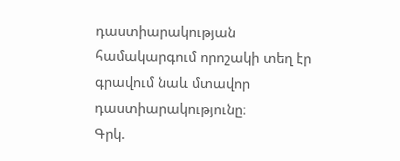դաստիարակության համակարգում որոշակի տեղ էր գրավում նաև մտավոր դաստիարակությունը։
Գրկ.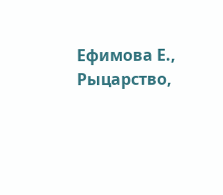Ефимова Е., Рыцарство,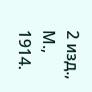2 изд., М., 1914.